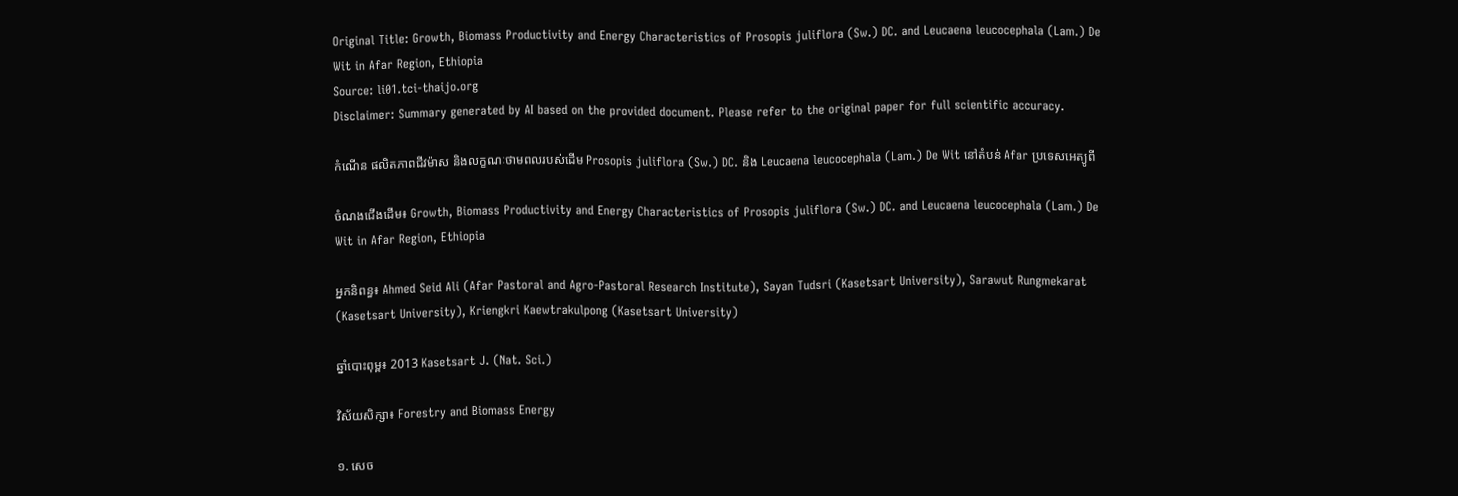Original Title: Growth, Biomass Productivity and Energy Characteristics of Prosopis juliflora (Sw.) DC. and Leucaena leucocephala (Lam.) De Wit in Afar Region, Ethiopia
Source: li01.tci-thaijo.org
Disclaimer: Summary generated by AI based on the provided document. Please refer to the original paper for full scientific accuracy.

កំណើន ផលិតភាពជីវម៉ាស និងលក្ខណៈថាមពលរបស់ដើម Prosopis juliflora (Sw.) DC. និង Leucaena leucocephala (Lam.) De Wit នៅតំបន់ Afar ប្រទេសអេត្យូពី

ចំណងជើងដើម៖ Growth, Biomass Productivity and Energy Characteristics of Prosopis juliflora (Sw.) DC. and Leucaena leucocephala (Lam.) De Wit in Afar Region, Ethiopia

អ្នកនិពន្ធ៖ Ahmed Seid Ali (Afar Pastoral and Agro-Pastoral Research Institute), Sayan Tudsri (Kasetsart University), Sarawut Rungmekarat (Kasetsart University), Kriengkri Kaewtrakulpong (Kasetsart University)

ឆ្នាំបោះពុម្ព៖ 2013 Kasetsart J. (Nat. Sci.)

វិស័យសិក្សា៖ Forestry and Biomass Energy

១. សេច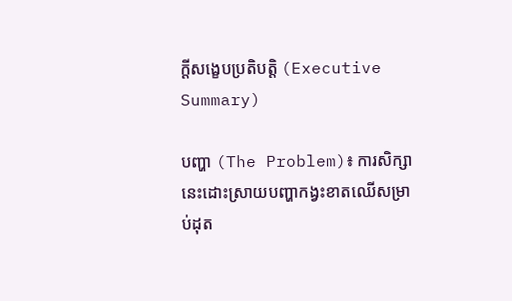ក្តីសង្ខេបប្រតិបត្តិ (Executive Summary)

បញ្ហា (The Problem)៖ ការសិក្សានេះដោះស្រាយបញ្ហាកង្វះខាតឈើសម្រាប់ដុត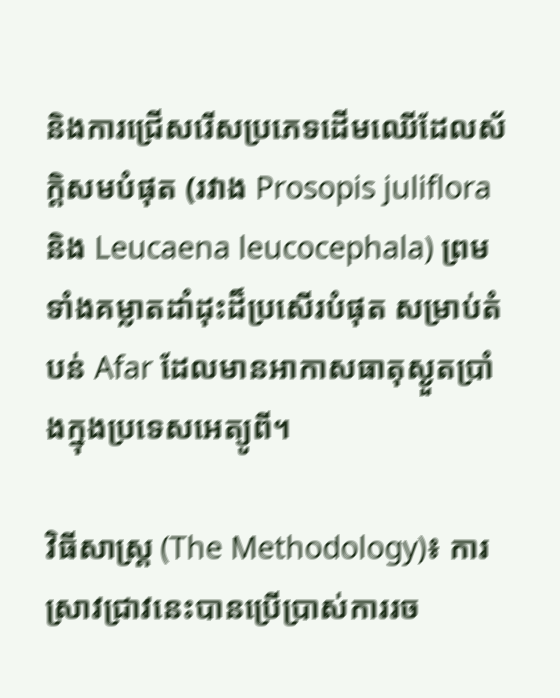និងការជ្រើសរើសប្រភេទដើមឈើដែលស័ក្តិសមបំផុត (រវាង Prosopis juliflora និង Leucaena leucocephala) ព្រមទាំងគម្លាតដាំដុះដ៏ប្រសើរបំផុត សម្រាប់តំបន់ Afar ដែលមានអាកាសធាតុស្ងួតប្រាំងក្នុងប្រទេសអេត្យូពី។

វិធីសាស្ត្រ (The Methodology)៖ ការស្រាវជ្រាវនេះបានប្រើប្រាស់ការរច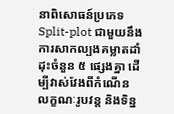នាពិសោធន៍ប្រភេទ Split-plot ជាមួយនឹងការសាកល្បងគម្លាតដាំដុះចំនួន ៥ ផ្សេងគ្នា ដើម្បីវាស់វែងពីកំណើន លក្ខណៈរូបវន្ត និងទិន្ន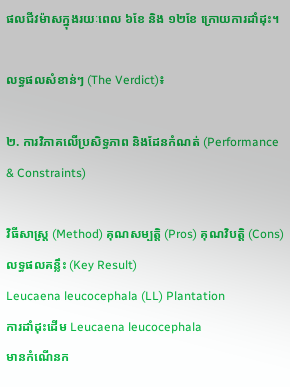ផលជីវម៉ាសក្នុងរយៈពេល ៦ខែ និង ១២ខែ ក្រោយការដាំដុះ។

លទ្ធផលសំខាន់ៗ (The Verdict)៖

២. ការវិភាគលើប្រសិទ្ធភាព និងដែនកំណត់ (Performance & Constraints)

វិធីសាស្ត្រ (Method) គុណសម្បត្តិ (Pros) គុណវិបត្តិ (Cons) លទ្ធផលគន្លឹះ (Key Result)
Leucaena leucocephala (LL) Plantation
ការដាំដុះដើម Leucaena leucocephala
មានកំណើនក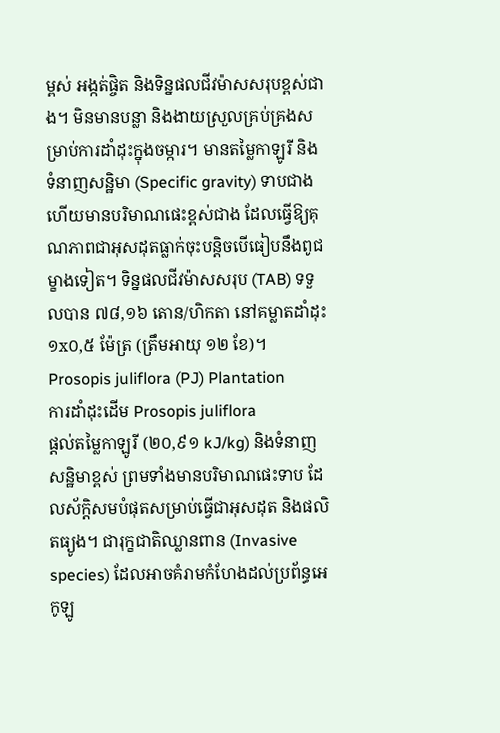ម្ពស់ អង្កត់ផ្ចិត និងទិន្នផលជីវម៉ាសសរុបខ្ពស់ជាង។ មិនមានបន្លា និងងាយស្រួលគ្រប់គ្រងសម្រាប់ការដាំដុះក្នុងចម្ការ។ មានតម្លៃកាឡូរី និងទំនាញសន្ឋិមា (Specific gravity) ទាបជាង ហើយមានបរិមាណផេះខ្ពស់ជាង ដែលធ្វើឱ្យគុណភាពជាអុសដុតធ្លាក់ចុះបន្តិចបើធៀបនឹងពូជម្ខាងទៀត។ ទិន្នផលជីវម៉ាសសរុប (TAB) ទទួលបាន ៧៨,១៦ តោន/ហិកតា នៅគម្លាតដាំដុះ ១x០,៥ ម៉ែត្រ (ត្រឹមអាយុ ១២ ខែ)។
Prosopis juliflora (PJ) Plantation
ការដាំដុះដើម Prosopis juliflora
ផ្តល់តម្លៃកាឡូរី (២០,៩១ kJ/kg) និងទំនាញសន្ឋិមាខ្ពស់ ព្រមទាំងមានបរិមាណផេះទាប ដែលស័ក្តិសមបំផុតសម្រាប់ធ្វើជាអុសដុត និងផលិតធ្យូង។ ជារុក្ខជាតិឈ្លានពាន (Invasive species) ដែលអាចគំរាមកំហែងដល់ប្រព័ន្ធអេកូឡូ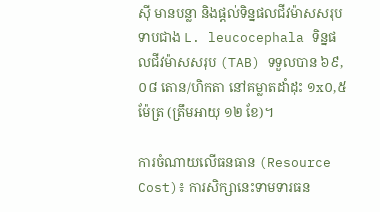ស៊ី មានបន្លា និងផ្តល់ទិន្នផលជីវម៉ាសសរុបទាបជាង L. leucocephala ទិន្នផលជីវម៉ាសសរុប (TAB) ទទួលបាន ៦៩,០៨ តោន/ហិកតា នៅគម្លាតដាំដុះ ១x០,៥ ម៉ែត្រ (ត្រឹមអាយុ ១២ ខែ)។

ការចំណាយលើធនធាន (Resource Cost)៖ ការសិក្សានេះទាមទារធន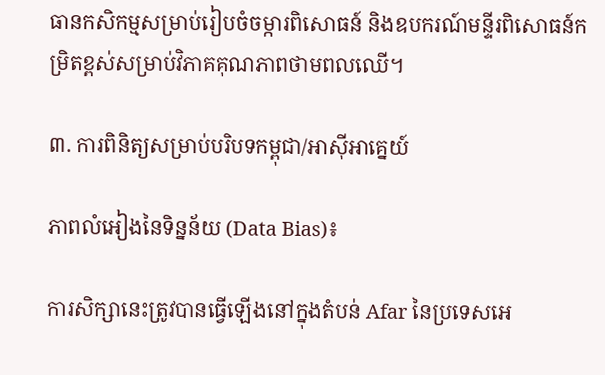ធានកសិកម្មសម្រាប់រៀបចំចម្ការពិសោធន៍ និងឧបករណ៍មន្ទីរពិសោធន៍កម្រិតខ្ពស់សម្រាប់វិភាគគុណភាពថាមពលឈើ។

៣. ការពិនិត្យសម្រាប់បរិបទកម្ពុជា/អាស៊ីអាគ្នេយ៍

ភាពលំអៀងនៃទិន្នន័យ (Data Bias)៖

ការសិក្សានេះត្រូវបានធ្វើឡើងនៅក្នុងតំបន់ Afar នៃប្រទេសអេ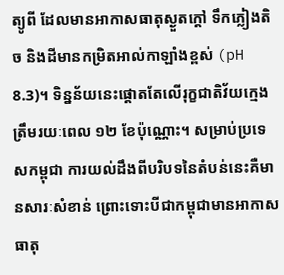ត្យូពី ដែលមានអាកាសធាតុស្ងួតក្តៅ ទឹកភ្លៀងតិច និងដីមានកម្រិតអាល់កាឡាំងខ្ពស់ (pH 8.3)។ ទិន្នន័យនេះផ្តោតតែលើរុក្ខជាតិវ័យក្មេងត្រឹមរយៈពេល ១២ ខែប៉ុណ្ណោះ។ សម្រាប់ប្រទេសកម្ពុជា ការយល់ដឹងពីបរិបទនៃតំបន់នេះគឺមានសារៈសំខាន់ ព្រោះទោះបីជាកម្ពុជាមានអាកាសធាតុ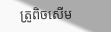ត្រូពិចសើម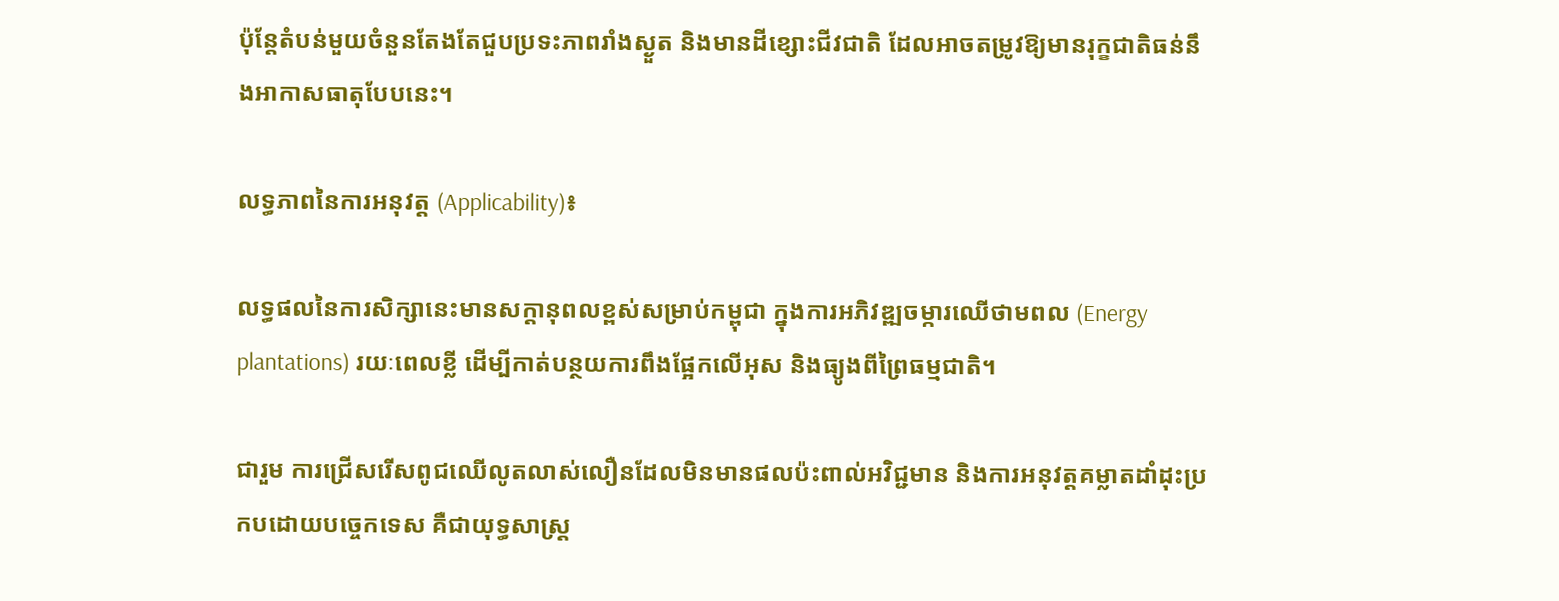ប៉ុន្តែតំបន់មួយចំនួនតែងតែជួបប្រទះភាពរាំងស្ងួត និងមានដីខ្សោះជីវជាតិ ដែលអាចតម្រូវឱ្យមានរុក្ខជាតិធន់នឹងអាកាសធាតុបែបនេះ។

លទ្ធភាពនៃការអនុវត្ត (Applicability)៖

លទ្ធផលនៃការសិក្សានេះមានសក្តានុពលខ្ពស់សម្រាប់កម្ពុជា ក្នុងការអភិវឌ្ឍចម្ការឈើថាមពល (Energy plantations) រយៈពេលខ្លី ដើម្បីកាត់បន្ថយការពឹងផ្អែកលើអុស និងធ្យូងពីព្រៃធម្មជាតិ។

ជារួម ការជ្រើសរើសពូជឈើលូតលាស់លឿនដែលមិនមានផលប៉ះពាល់អវិជ្ជមាន និងការអនុវត្តគម្លាតដាំដុះប្រកបដោយបច្ចេកទេស គឺជាយុទ្ធសាស្ត្រ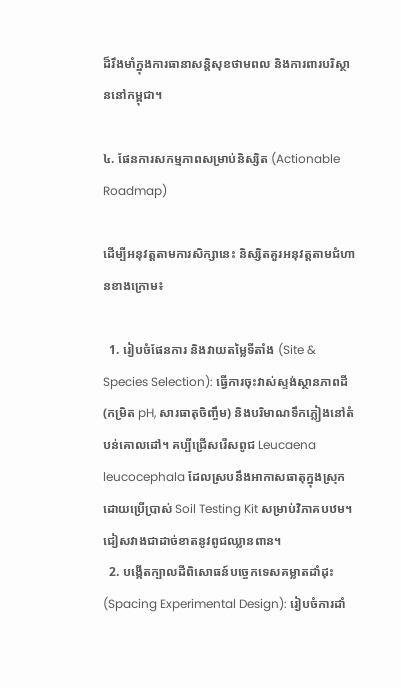ដ៏រឹងមាំក្នុងការធានាសន្តិសុខថាមពល និងការពារបរិស្ថាននៅកម្ពុជា។

៤. ផែនការសកម្មភាពសម្រាប់និស្សិត (Actionable Roadmap)

ដើម្បីអនុវត្តតាមការសិក្សានេះ និស្សិតគួរអនុវត្តតាមជំហានខាងក្រោម៖

  1. រៀបចំផែនការ និងវាយតម្លៃទីតាំង (Site & Species Selection): ធ្វើការចុះវាស់ស្ទង់ស្ថានភាពដី (កម្រិត pH, សារធាតុចិញ្ចឹម) និងបរិមាណទឹកភ្លៀងនៅតំបន់គោលដៅ។ គប្បីជ្រើសរើសពូជ Leucaena leucocephala ដែលស្របនឹងអាកាសធាតុក្នុងស្រុក ដោយប្រើប្រាស់ Soil Testing Kit សម្រាប់វិភាគបឋម។ ជៀសវាងជាដាច់ខាតនូវពូជឈ្លានពាន។
  2. បង្កើតក្បាលដីពិសោធន៍បច្ចេកទេសគម្លាតដាំដុះ (Spacing Experimental Design): រៀបចំការដាំ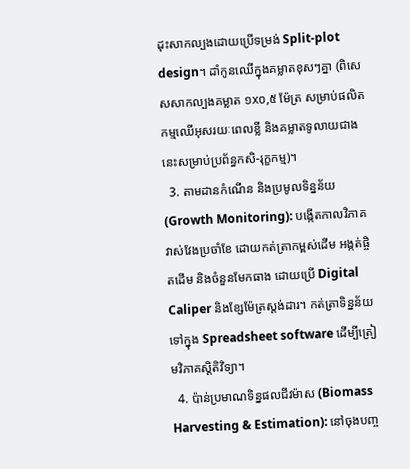ដុះសាកល្បងដោយប្រើទម្រង់ Split-plot design។ ដាំកូនឈើក្នុងគម្លាតខុសៗគ្នា (ពិសេសសាកល្បងគម្លាត ១x០,៥ ម៉ែត្រ សម្រាប់ផលិតកម្មឈើអុសរយៈពេលខ្លី និងគម្លាតទូលាយជាងនេះសម្រាប់ប្រព័ន្ធកសិ-រុក្ខកម្ម)។
  3. តាមដានកំណើន និងប្រមូលទិន្នន័យ (Growth Monitoring): បង្កើតកាលវិភាគវាស់វែងប្រចាំខែ ដោយកត់ត្រាកម្ពស់ដើម អង្កត់ផ្ចិតដើម និងចំនួនមែកធាង ដោយប្រើ Digital Caliper និងខ្សែម៉ែត្រស្តង់ដារ។ កត់ត្រាទិន្នន័យទៅក្នុង Spreadsheet software ដើម្បីត្រៀមវិភាគស្តិតិវិទ្យា។
  4. ប៉ាន់ប្រមាណទិន្នផលជីវម៉ាស (Biomass Harvesting & Estimation): នៅចុងបញ្ច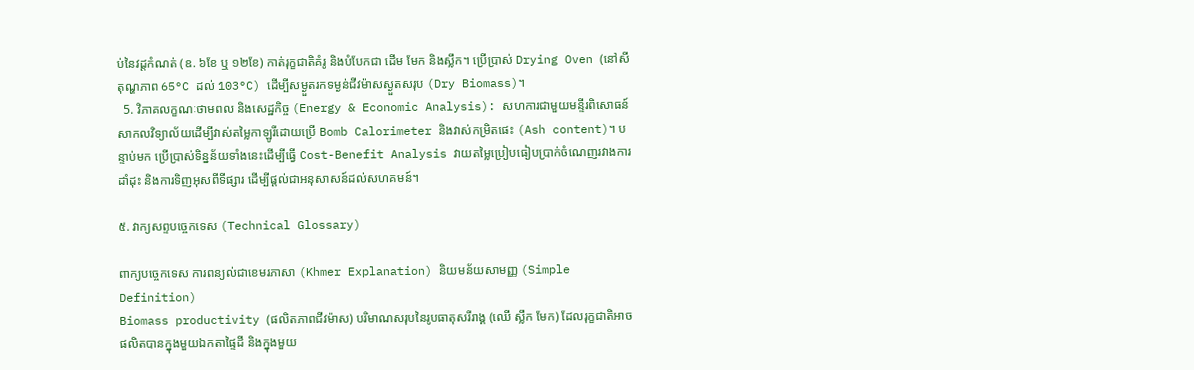ប់នៃវដ្តកំណត់ (ឧ. ៦ខែ ឬ ១២ខែ) កាត់រុក្ខជាតិគំរូ និងបំបែកជា ដើម មែក និងស្លឹក។ ប្រើប្រាស់ Drying Oven (នៅសីតុណ្ហភាព 65°C ដល់ 103°C) ដើម្បីសម្ងួតរកទម្ងន់ជីវម៉ាសស្ងួតសរុប (Dry Biomass)។
  5. វិភាគលក្ខណៈថាមពល និងសេដ្ឋកិច្ច (Energy & Economic Analysis): សហការជាមួយមន្ទីរពិសោធន៍សាកលវិទ្យាល័យដើម្បីវាស់តម្លៃកាឡូរីដោយប្រើ Bomb Calorimeter និងវាស់កម្រិតផេះ (Ash content)។ បន្ទាប់មក ប្រើប្រាស់ទិន្នន័យទាំងនេះដើម្បីធ្វើ Cost-Benefit Analysis វាយតម្លៃប្រៀបធៀបប្រាក់ចំណេញរវាងការដាំដុះ និងការទិញអុសពីទីផ្សារ ដើម្បីផ្តល់ជាអនុសាសន៍ដល់សហគមន៍។

៥. វាក្យសព្ទបច្ចេកទេស (Technical Glossary)

ពាក្យបច្ចេកទេស ការពន្យល់ជាខេមរភាសា (Khmer Explanation) និយមន័យសាមញ្ញ (Simple Definition)
Biomass productivity (ផលិតភាពជីវម៉ាស) បរិមាណសរុបនៃរូបធាតុសរីរាង្គ (ឈើ ស្លឹក មែក) ដែលរុក្ខជាតិអាចផលិតបានក្នុងមួយឯកតាផ្ទៃដី និងក្នុងមួយ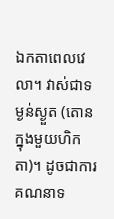ឯកតាពេលវេលា។ វាស់ជាទម្ងន់ស្ងួត (តោនក្នុងមួយហិកតា)។ ដូចជាការគណនាទ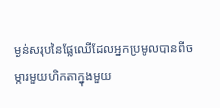ម្ងន់សរុបនៃផ្លែឈើដែលអ្នកប្រមូលបានពីចម្ការមួយហិកតាក្នុងមួយ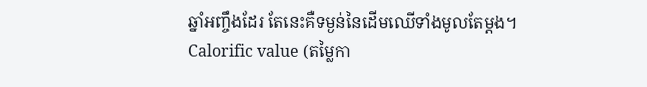ឆ្នាំអញ្ចឹងដែរ តែនេះគឺទម្ងន់នៃដើមឈើទាំងមូលតែម្តង។
Calorific value (តម្លៃកា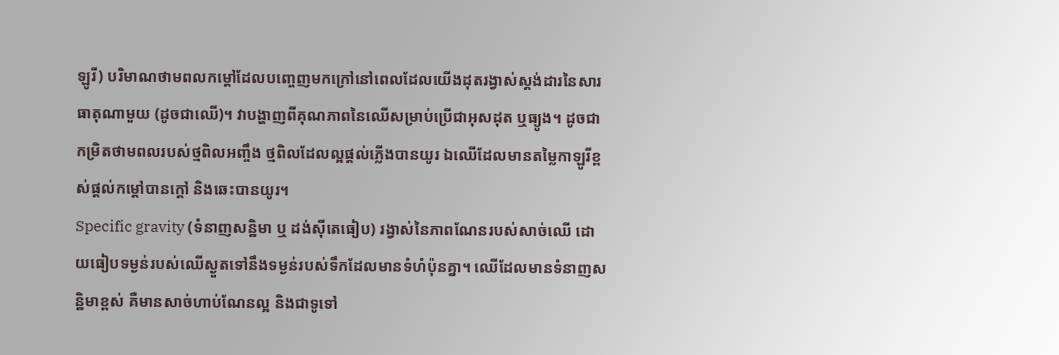ឡូរី) បរិមាណថាមពលកម្តៅដែលបញ្ចេញមកក្រៅនៅពេលដែលយើងដុតរង្វាស់ស្តង់ដារនៃសារធាតុណាមួយ (ដូចជាឈើ)។ វាបង្ហាញពីគុណភាពនៃឈើសម្រាប់ប្រើជាអុសដុត ឬធ្យូង។ ដូចជាកម្រិតថាមពលរបស់ថ្មពិលអញ្ចឹង ថ្មពិលដែលល្អផ្តល់ភ្លើងបានយូរ ឯឈើដែលមានតម្លៃកាឡូរីខ្ពស់ផ្តល់កម្តៅបានក្តៅ និងឆេះបានយូរ។
Specific gravity (ទំនាញសន្ឋិមា ឬ ដង់ស៊ីតេធៀប) រង្វាស់នៃភាពណែនរបស់សាច់ឈើ ដោយធៀបទម្ងន់របស់ឈើស្ងួតទៅនឹងទម្ងន់របស់ទឹកដែលមានទំហំប៉ុនគ្នា។ ឈើដែលមានទំនាញសន្ឋិមាខ្ពស់ គឺមានសាច់ហាប់ណែនល្អ និងជាទូទៅ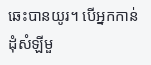ឆេះបានយូរ។ បើអ្នកកាន់ដុំសំឡីមួ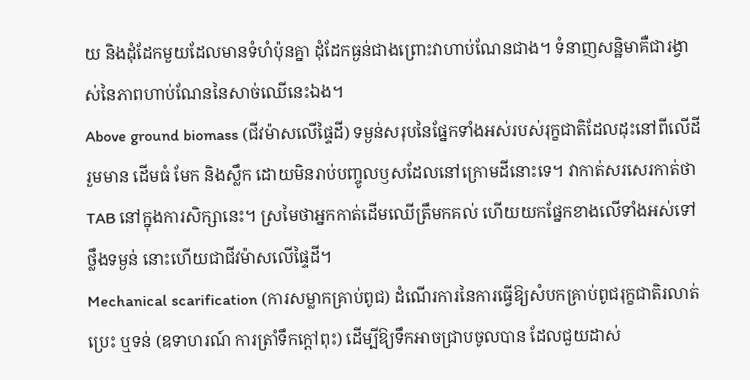យ និងដុំដែកមួយដែលមានទំហំប៉ុនគ្នា ដុំដែកធ្ងន់ជាងព្រោះវាហាប់ណែនជាង។ ទំនាញសន្ឋិមាគឺជារង្វាស់នៃភាពហាប់ណែននៃសាច់ឈើនេះឯង។
Above ground biomass (ជីវម៉ាសលើផ្ទៃដី) ទម្ងន់សរុបនៃផ្នែកទាំងអស់របស់រុក្ខជាតិដែលដុះនៅពីលើដី រួមមាន ដើមធំ មែក និងស្លឹក ដោយមិនរាប់បញ្ចូលឫសដែលនៅក្រោមដីនោះទេ។ វាកាត់សរសេរកាត់ថា TAB នៅក្នុងការសិក្សានេះ។ ស្រមៃថាអ្នកកាត់ដើមឈើត្រឹមកគល់ ហើយយកផ្នែកខាងលើទាំងអស់ទៅថ្លឹងទម្ងន់ នោះហើយជាជីវម៉ាសលើផ្ទៃដី។
Mechanical scarification (ការសម្លាកគ្រាប់ពូជ) ដំណើរការនៃការធ្វើឱ្យសំបកគ្រាប់ពូជរុក្ខជាតិរលាត់ ប្រេះ ឬទន់ (ឧទាហរណ៍ ការត្រាំទឹកក្តៅពុះ) ដើម្បីឱ្យទឹកអាចជ្រាបចូលបាន ដែលជួយដាស់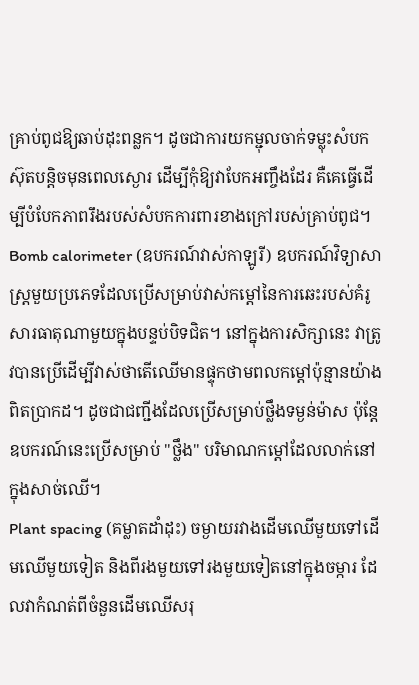គ្រាប់ពូជឱ្យឆាប់ដុះពន្លក។ ដូចជាការយកម្ជុលចាក់ទម្លុះសំបកស៊ុតបន្តិចមុនពេលស្ងោរ ដើម្បីកុំឱ្យវាបែកអញ្ចឹងដែរ គឺគេធ្វើដើម្បីបំបែកភាពរឹងរបស់សំបកការពារខាងក្រៅរបស់គ្រាប់ពូជ។
Bomb calorimeter (ឧបករណ៍វាស់កាឡូរី) ឧបករណ៍វិទ្យាសាស្ត្រមួយប្រភេទដែលប្រើសម្រាប់វាស់កម្តៅនៃការឆេះរបស់គំរូសារធាតុណាមួយក្នុងបន្ទប់បិទជិត។ នៅក្នុងការសិក្សានេះ វាត្រូវបានប្រើដើម្បីវាស់ថាតើឈើមានផ្ទុកថាមពលកម្តៅប៉ុន្មានយ៉ាងពិតប្រាកដ។ ដូចជាជញ្ជីងដែលប្រើសម្រាប់ថ្លឹងទម្ងន់ម៉ាស ប៉ុន្តែឧបករណ៍នេះប្រើសម្រាប់ "ថ្លឹង" បរិមាណកម្តៅដែលលាក់នៅក្នុងសាច់ឈើ។
Plant spacing (គម្លាតដាំដុះ) ចម្ងាយរវាងដើមឈើមួយទៅដើមឈើមួយទៀត និងពីរងមួយទៅរងមួយទៀតនៅក្នុងចម្ការ ដែលវាកំណត់ពីចំនួនដើមឈើសរុ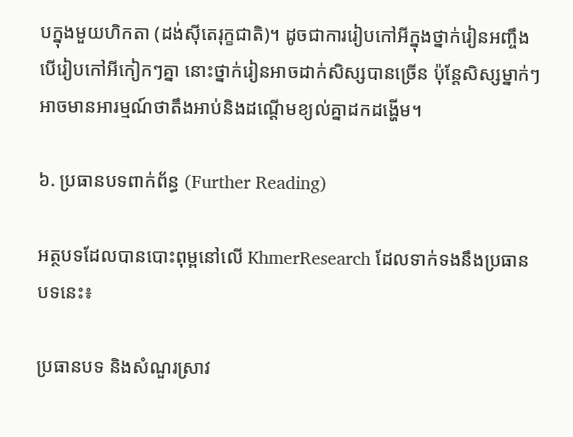បក្នុងមួយហិកតា (ដង់ស៊ីតេរុក្ខជាតិ)។ ដូចជាការរៀបកៅអីក្នុងថ្នាក់រៀនអញ្ចឹង បើរៀបកៅអីកៀកៗគ្នា នោះថ្នាក់រៀនអាចដាក់សិស្សបានច្រើន ប៉ុន្តែសិស្សម្នាក់ៗអាចមានអារម្មណ៍ថាតឹងអាប់និងដណ្តើមខ្យល់គ្នាដកដង្ហើម។

៦. ប្រធានបទពាក់ព័ន្ធ (Further Reading)

អត្ថបទដែលបានបោះពុម្ពនៅលើ KhmerResearch ដែលទាក់ទងនឹងប្រធានបទនេះ៖

ប្រធានបទ និងសំណួរស្រាវ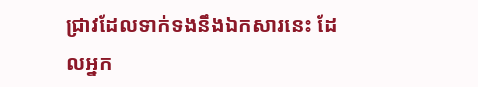ជ្រាវដែលទាក់ទងនឹងឯកសារនេះ ដែលអ្នក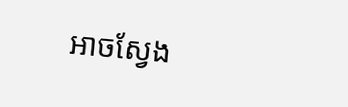អាចស្វែង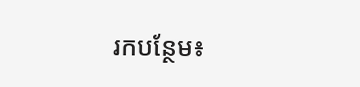រកបន្ថែម៖